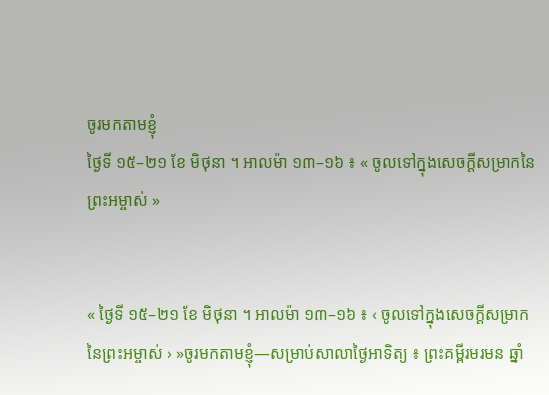ចូរមកតាមខ្ញុំ
ថ្ងៃទី ១៥–២១ ខែ មិថុនា ។ អាលម៉ា ១៣–១៦ ៖ « ចូលទៅក្នុងសេចក្ដីសម្រាកនៃព្រះអម្ចាស់ »


« ថ្ងៃទី ១៥–២១ ខែ មិថុនា ។ អាលម៉ា ១៣–១៦ ៖ ‹ ចូលទៅក្នុងសេចក្ដីសម្រាកនៃព្រះអម្ចាស់ › »ចូរមកតាមខ្ញុំ—សម្រាប់សាលាថ្ងៃអាទិត្យ ៖ ព្រះគម្ពីរមរមន ឆ្នាំ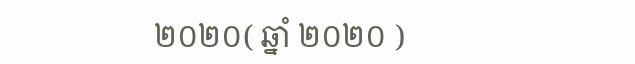២០២០( ឆ្នាំ ២០២០ )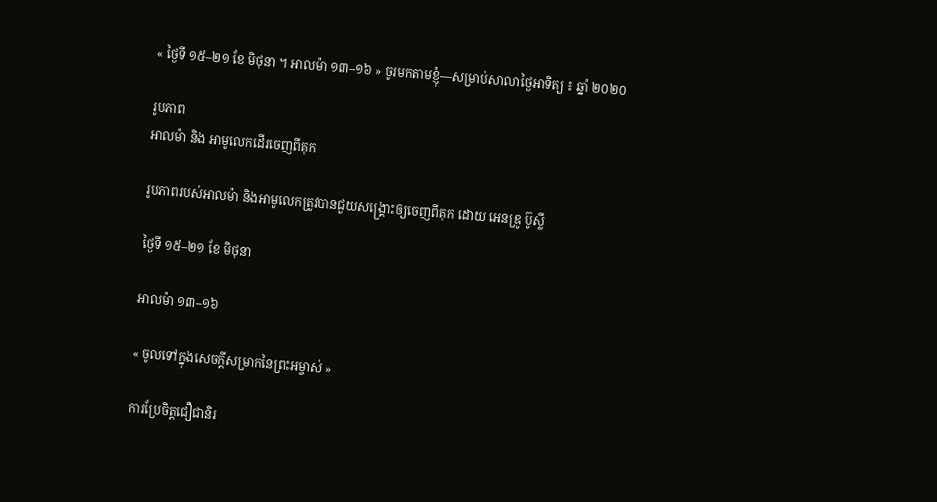« ថ្ងៃទី ១៥–២១ ខែ មិថុនា ។ អាលម៉ា ១៣–១៦ » ចូរមកតាមខ្ញុំ—សម្រាប់សាលាថ្ងៃអាទិត្យ ៖ ឆ្នាំ ២០២០

រូបភាព
អាលម៉ា និង អាមូលេកដើរចេញពីគុក

រូបភាពរបស់អាលម៉ា និងអាមូលេកត្រូវបានជួយសង្គ្រោះឲ្យចេញពីគុក ដោយ អេនឌ្រូ ប៊ូស្លី

ថ្ងៃទី ១៥–២១ ខែ មិថុនា

អាលម៉ា ១៣–១៦

« ចូលទៅក្នុងសេចក្ដីសម្រាកនៃព្រះអម្ចាស់ »

ការប្រែចិត្តជឿជានិរ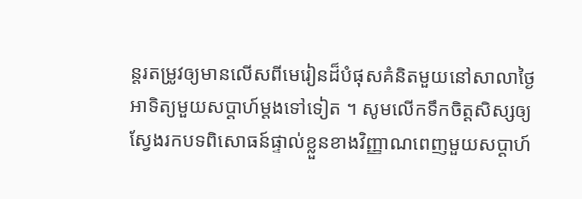ន្តរតម្រូវឲ្យមានលើសពីមេរៀនដ៏បំផុសគំនិតមួយនៅសាលាថ្ងៃអាទិត្យមួយសប្ដាហ៍ម្ដងទៅទៀត ។ សូមលើកទឹកចិត្តសិស្សឲ្យស្វែងរកបទពិសោធន៍ផ្ទាល់ខ្លួនខាងវិញ្ញាណពេញមួយសប្ដាហ៍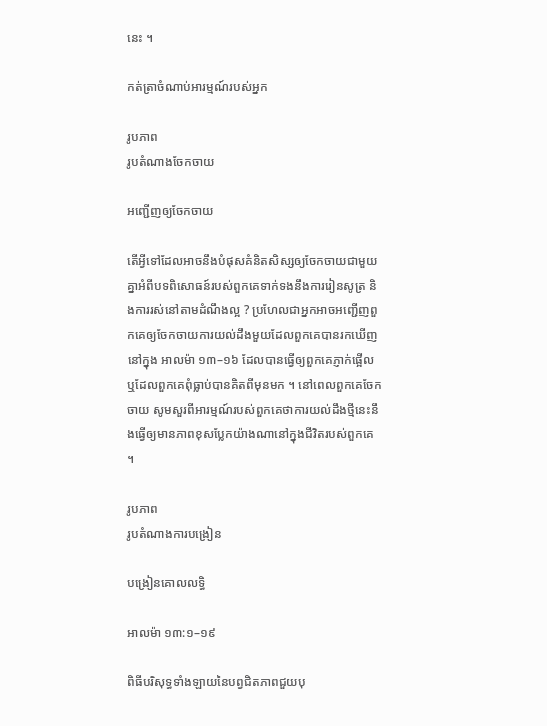នេះ ។

កត់ត្រាចំណាប់អារម្មណ៍របស់អ្នក

រូបភាព
រូបតំណាងចែកចាយ

អញ្ជើញឲ្យចែកចាយ

តើអ្វីទៅដែលអាចនឹងបំផុសគំនិតសិស្សឲ្យចែកចាយជាមួយគ្នាអំពីបទពិសោធន៍របស់ពួកគេទាក់ទងនឹងការរៀនសូត្រ និងការរស់នៅតាមដំណឹងល្អ ? ប្រហែលជាអ្នកអាចអញ្ជើញពួកគេឲ្យចែកចាយការយល់ដឹងមួយដែលពួកគេបានរកឃើញនៅក្នុង អាលម៉ា ១៣–១៦ ដែលបានធ្វើឲ្យពួកគេភ្ញាក់ផ្អើល ឬដែលពួកគេពុំធ្លាប់បានគិតពីមុនមក ។ នៅពេលពួកគេចែកចាយ សូមសួរពីអារម្មណ៍របស់ពួកគេថាការយល់ដឹងថ្មីនេះនឹងធ្វើឲ្យមានភាពខុសប្លែកយ៉ាងណានៅក្នុងជីវិតរបស់ពួកគេ ។

រូបភាព
រូបតំណាងការបង្រៀន

បង្រៀនគោលលទ្ធិ

អាលម៉ា ១៣:១–១៩

ពិធីបរិសុទ្ធទាំងឡាយនៃបព្វជិតភាពជួយបុ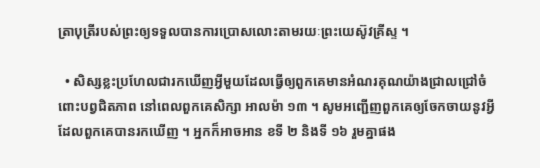ត្រាបុត្រីរបស់ព្រះឲ្យទទួលបានការប្រោសលោះតាមរយៈព្រះយេស៊ូវគ្រីស្ទ ។

  • សិស្សខ្លះប្រហែលជារកឃើញអ្វីមួយដែលធ្វើឲ្យពួកគេមានអំណរគុណយ៉ាងជ្រាលជ្រៅចំពោះបព្វជិតភាព នៅពេលពួកគេសិក្សា អាលម៉ា ១៣ ។ សូមអញ្ជើញពួកគេឲ្យចែកចាយនូវអ្វីដែលពួកគេបានរកឃើញ ។ អ្នកក៏អាចអាន ខទី ២ និងទី ១៦ រួមគ្នាផង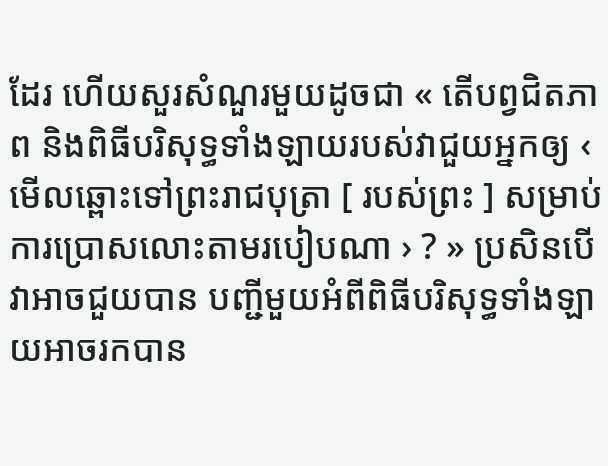ដែរ ហើយសួរសំណួរមួយដូចជា « តើបព្វជិតភាព និងពិធីបរិសុទ្ធទាំងឡាយរបស់វាជួយអ្នកឲ្យ ‹ មើលឆ្ពោះទៅព្រះរាជបុត្រា [ របស់ព្រះ ] សម្រាប់ការប្រោសលោះតាមរបៀបណា › ? » ប្រសិនបើវាអាចជួយបាន បញ្ជីមួយអំពីពិធីបរិសុទ្ធទាំងឡាយអាចរកបាន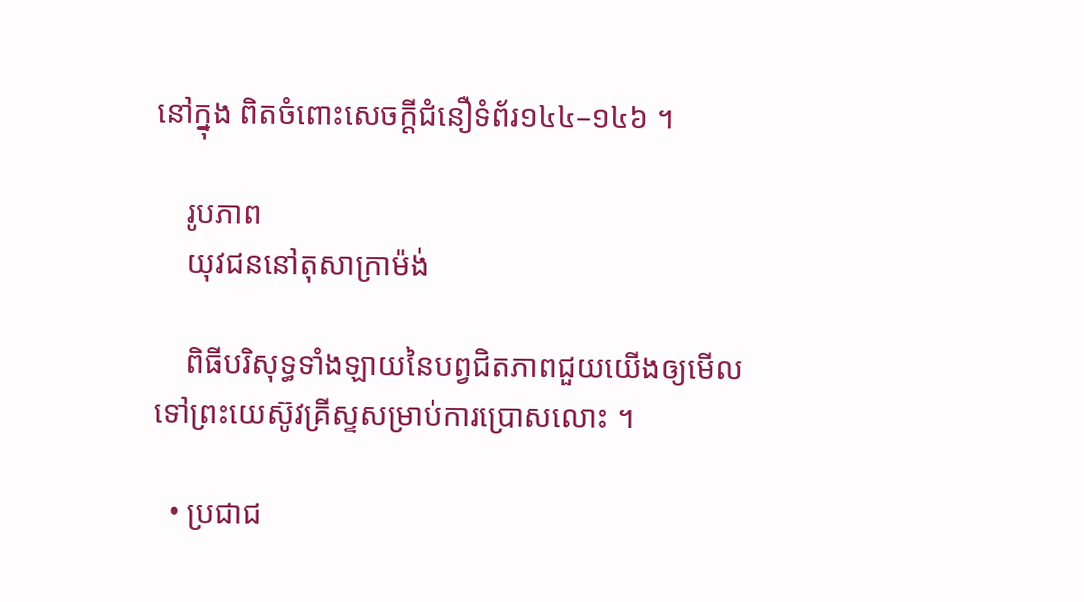នៅក្នុង ពិតចំពោះសេចក្ដីជំនឿទំព័រ១៤៤–១៤៦ ។

    រូបភាព
    យុវជននៅតុសាក្រាម៉ង់

    ពិធីបរិសុទ្ធទាំងឡាយនៃបព្វជិតភាពជួយយើងឲ្យមើលទៅព្រះយេស៊ូវគ្រីស្ទសម្រាប់ការប្រោសលោះ ។

  • ប្រជាជ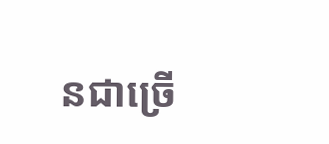នជាច្រើ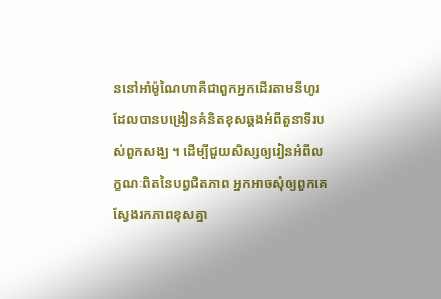ននៅអាំម៉ូណៃហាគឺជាពួកអ្នកដើរតាមនីហូរ ដែលបានបង្រៀនគំនិតខុសឆ្គងអំពីតួនាទីរបស់ពួកសង្ឃ ។ ដើម្បីជួយសិស្សឲ្យរៀនអំពីលក្ខណៈពិតនៃបព្វជិតភាព អ្នកអាចសុំឲ្យពួកគេស្វែងរកភាពខុសគ្នា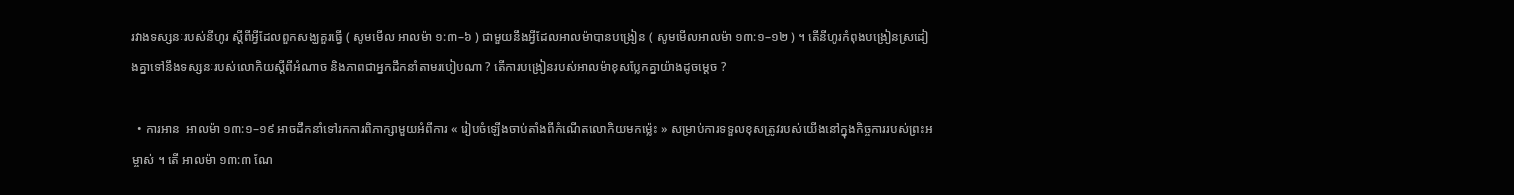រវាងទស្សនៈរបស់នីហូរ ស្ដីពីអ្វីដែលពួកសង្ឃគួរធ្វើ ( សូមមើល អាលម៉ា ១:៣–៦ ) ជាមួយនឹងអ្វីដែលអាលម៉ាបានបង្រៀន ( សូមមើលអាលម៉ា ១៣:១–១២ ) ។ តើនីហូរកំពុងបង្រៀនស្រដៀងគ្នាទៅនឹងទស្សនៈរបស់លោកិយស្ដីពីអំណាច និងភាពជាអ្នកដឹកនាំតាមរបៀបណា ? តើការបង្រៀនរបស់អាលម៉ាខុសប្លែកគ្នាយ៉ាងដូចម្ដេច ?

  • ការអាន  អាលម៉ា ១៣:១–១៩ អាចដឹកនាំទៅរកការពិភាក្សាមួយអំពីការ « រៀបចំឡើងចាប់តាំងពីកំណើតលោកិយមកម្ល៉េះ » សម្រាប់ការទទួលខុសត្រូវរបស់យើងនៅក្នុងកិច្ចការរបស់ព្រះអម្ចាស់ ។ តើ អាលម៉ា ១៣:៣ ណែ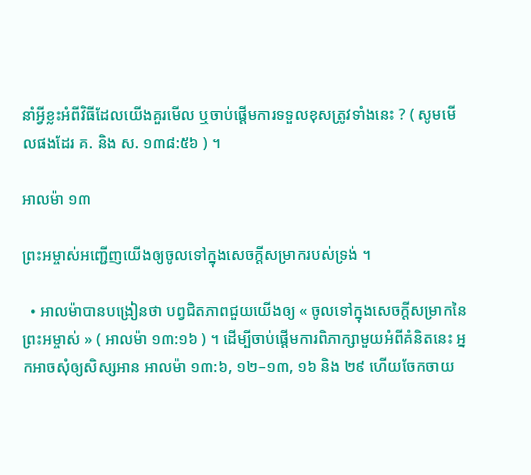នាំអ្វីខ្លះអំពីវិធីដែលយើងគួរមើល ឬចាប់ផ្ដើមការទទួលខុសត្រូវទាំងនេះ ? ( សូមមើលផងដែរ គ. និង ស. ១៣៨:៥៦ ) ។

អាលម៉ា ១៣

ព្រះអម្ចាស់អញ្ជើញយើងឲ្យចូលទៅក្នុងសេចក្ដីសម្រាករបស់ទ្រង់ ។

  • អាលម៉ាបានបង្រៀនថា បព្វជិតភាពជួយយើងឲ្យ « ចូលទៅក្នុងសេចក្ដីសម្រាកនៃព្រះអម្ចាស់ » ( អាលម៉ា ១៣:១៦ ) ។ ដើម្បីចាប់ផ្ដើមការពិភាក្សាមួយអំពីគំនិតនេះ អ្នកអាចសុំឲ្យសិស្សអាន អាលម៉ា ១៣:៦, ១២–១៣, ១៦ និង ២៩ ហើយចែកចាយ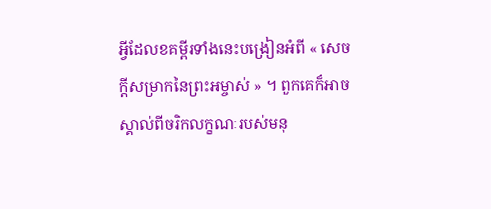អ្វីដែលខគម្ពីរទាំងនេះបង្រៀនអំពី « សេចក្ដីសម្រាកនៃព្រះអម្ចាស់ » ។ ពួកគេក៏អាចស្គាល់ពីចរិកលក្ខណៈរបស់មនុ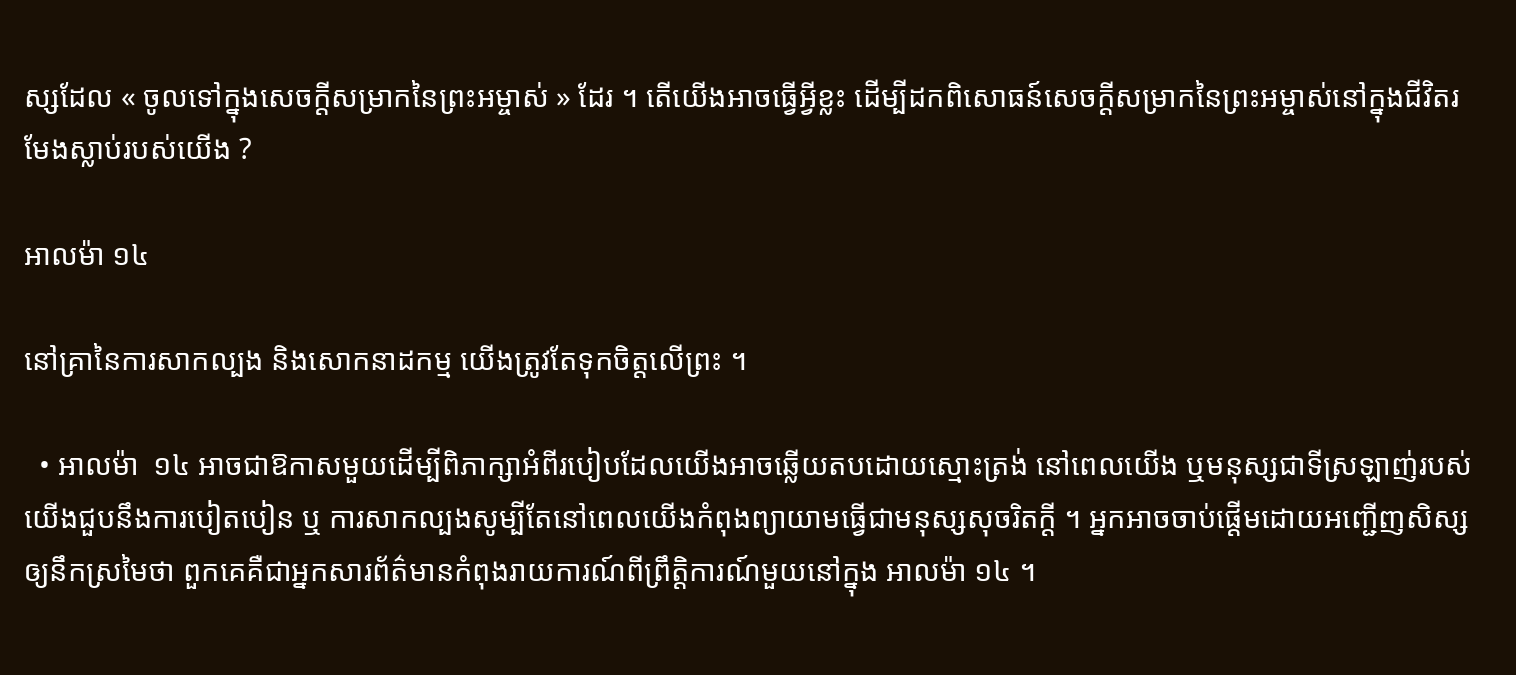ស្សដែល « ចូលទៅក្នុងសេចក្ដីសម្រាកនៃព្រះអម្ចាស់ » ដែរ ។ តើយើងអាចធ្វើអ្វីខ្លះ ដើម្បីដកពិសោធន៍សេចក្ដីសម្រាកនៃព្រះអម្ចាស់នៅក្នុងជីវិតរមែងស្លាប់របស់យើង ?

អាលម៉ា ១៤

នៅគ្រានៃការសាកល្បង និងសោកនាដកម្ម យើងត្រូវតែទុកចិត្តលើព្រះ ។

  • អាលម៉ា  ១៤ អាចជាឱកាសមួយដើម្បីពិភាក្សាអំពីរបៀបដែលយើងអាចឆ្លើយតបដោយស្មោះត្រង់ នៅពេលយើង ឬមនុស្សជាទីស្រឡាញ់របស់យើងជួបនឹងការបៀតបៀន ឬ ការសាកល្បងសូម្បីតែនៅពេលយើងកំពុងព្យាយាមធ្វើជាមនុស្សសុចរិតក្ដី ។ អ្នកអាចចាប់ផ្ដើមដោយអញ្ជើញសិស្សឲ្យនឹកស្រមៃថា ពួកគេគឺជាអ្នកសារព័ត៌មានកំពុងរាយការណ៍ពីព្រឹត្តិការណ៍មួយនៅក្នុង អាលម៉ា ១៤ ។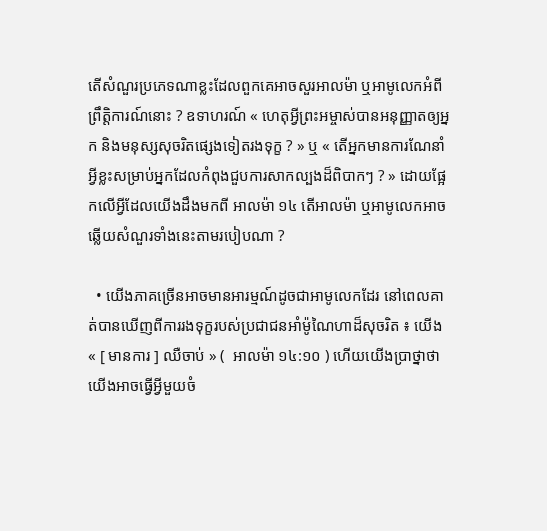តើសំណួរប្រភេទណាខ្លះដែលពួកគេអាចសួរអាលម៉ា ឬអាមូលេកអំពីព្រឹត្តិការណ៍នោះ ? ឧទាហរណ៍ « ហេតុអ្វីព្រះអម្ចាស់បានអនុញ្ញាតឲ្យអ្នក និងមនុស្សសុចរិតផ្សេងទៀតរងទុក្ខ ? » ឬ « តើអ្នកមានការណែនាំអ្វីខ្លះសម្រាប់អ្នកដែលកំពុងជួបការសាកល្បងដ៏ពិបាកៗ ? » ដោយផ្អែកលើអ្វីដែលយើងដឹងមកពី អាលម៉ា ១៤ តើអាលម៉ា ឬអាមូលេកអាចឆ្លើយសំណួរទាំងនេះតាមរបៀបណា ?

  • យើងភាគច្រើនអាចមានអារម្មណ៍ដូចជាអាមូលេកដែរ នៅពេលគាត់បានឃើញពីការរងទុក្ខរបស់ប្រជាជនអាំម៉ូណៃហាដ៏សុចរិត ៖ យើង « [ មានការ ] ឈឺចាប់ » (  អាលម៉ា ១៤:១០ ) ហើយយើងប្រាថ្នាថា យើងអាចធ្វើអ្វីមួយចំ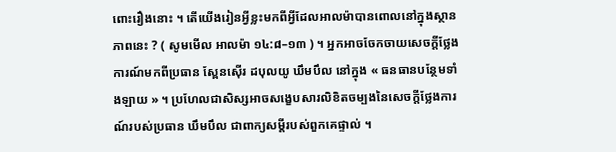ពោះរឿងនោះ ។ តើយើងរៀនអ្វីខ្លះមកពីអ្វីដែលអាលម៉ាបានពោលនៅក្នុងស្ថានភាពនេះ ? ( សូមមើល អាលម៉ា ១៤:៨–១៣ ) ។ អ្នកអាចចែកចាយសេចក្ដីថ្លែងការណ៍មកពីប្រធាន ស្ពែនស៊ើរ ដបុលយូ ឃឹមបឹល នៅក្នុង « ធនធានបន្ថែមទាំងឡាយ » ។ ប្រហែលជាសិស្សអាចសង្ខេបសារលិខិតចម្បងនៃសេចក្ដីថ្លែងការណ៍របស់ប្រធាន ឃឹមបឹល ជាពាក្យសម្ដីរបស់ពួកគេផ្ទាល់ ។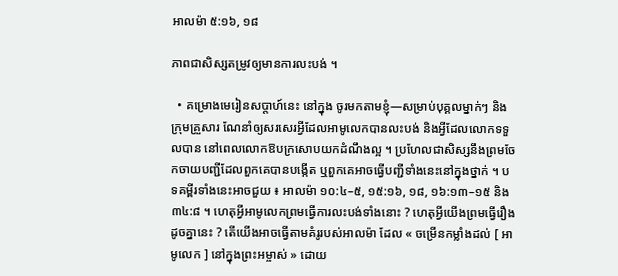អាលម៉ា ៥:១៦, ១៨

ភាពជាសិស្សតម្រូវឲ្យមានការលះបង់ ។

  • គម្រោងមេរៀនសប្ដាហ៍នេះ នៅក្នុង ចូរមកតាមខ្ញុំ—សម្រាប់បុគ្គលម្នាក់ៗ និងក្រុមគ្រួសារ ណែនាំឲ្យសរសេរអ្វីដែលអាមូលេកបានលះបង់ និងអ្វីដែលលោកទទួលបាន នៅពេលលោកឱបក្រសោបយកដំណឹងល្អ ។ ប្រហែលជាសិស្សនឹងព្រមចែកចាយបញ្ជីដែលពួកគេបានបង្កើត ឬពួកគេអាចធ្វើបញ្ជីទាំងនេះនៅក្នុងថ្នាក់ ។ បទគម្ពីរទាំងនេះអាចជួយ ៖ អាលម៉ា ១០:៤–៥, ១៥:១៦, ១៨, ១៦:១៣–១៥ និង ៣៤:៨ ។ ហេតុអ្វីអាមូលេកព្រមធ្វើការលះបង់ទាំងនោះ ? ហេតុអ្វីយើងព្រមធ្វើរឿងដូចគ្នានេះ ? តើយើងអាចធ្វើតាមគំរូរបស់អាលម៉ា ដែល « ចម្រើនកម្លាំងដល់ [ អាមូលេក ] នៅក្នុងព្រះអម្ចាស់ » ដោយ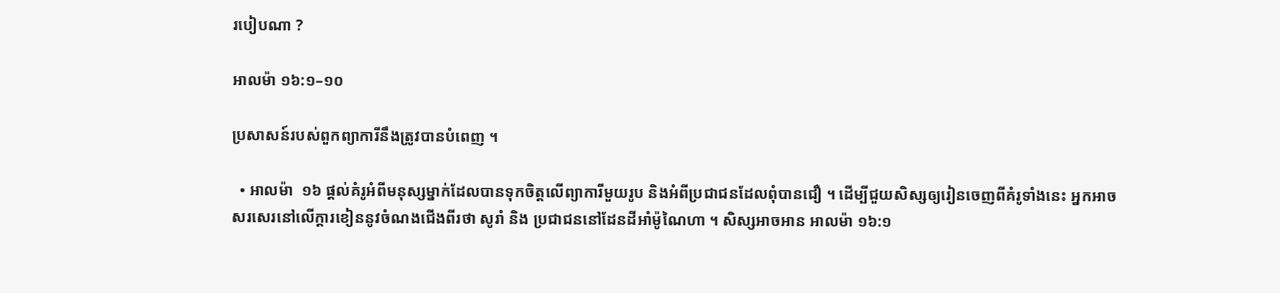របៀបណា ?

អាលម៉ា ១៦:១–១០

ប្រសាសន៍របស់ពួកព្យាការីនឹងត្រូវបានបំពេញ ។

  • អាលម៉ា  ១៦ ផ្ដល់គំរូអំពីមនុស្សម្នាក់ដែលបានទុកចិត្តលើព្យាការីមួយរូប និងអំពីប្រជាជនដែលពុំបានជឿ ។ ដើម្បីជួយសិស្សឲ្យរៀនចេញពីគំរូទាំងនេះ អ្នកអាចសរសេរនៅលើក្ដារខៀននូវចំណងជើងពីរថា សូរាំ និង ប្រជាជននៅដែនដីអាំម៉ូណៃហា ។ សិស្សអាចអាន អាលម៉ា ១៦:១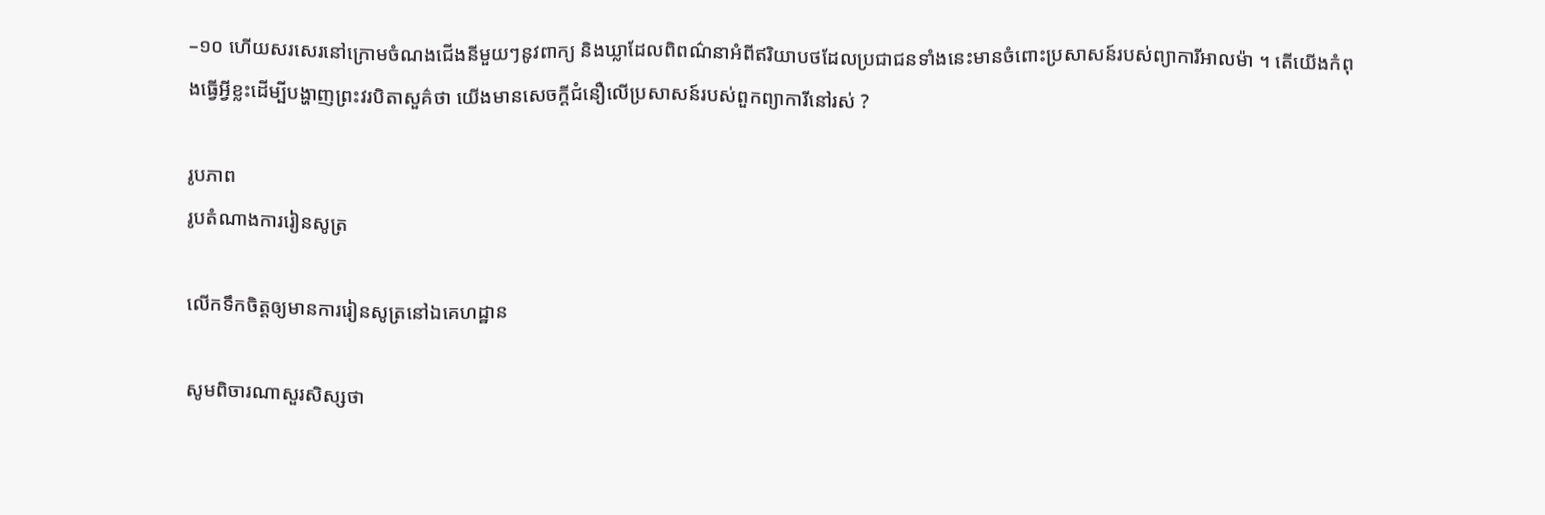–១០ ហើយសរសេរនៅក្រោមចំណងជើងនីមួយៗនូវពាក្យ និងឃ្លាដែលពិពណ៌នាអំពីឥរិយាបថដែលប្រជាជនទាំងនេះមានចំពោះប្រសាសន៍របស់ព្យាការីអាលម៉ា ។ តើយើងកំពុងធ្វើអ្វីខ្លះដើម្បីបង្ហាញព្រះវរបិតាសួគ៌ថា យើងមានសេចក្ដីជំនឿលើប្រសាសន៍របស់ពួកព្យាការីនៅរស់ ?

រូបភាព
រូបតំណាងការរៀនសូត្រ

លើកទឹកចិត្តឲ្យមានការរៀនសូត្រនៅឯគេហដ្ឋាន

សូមពិចារណាសួរសិស្សថា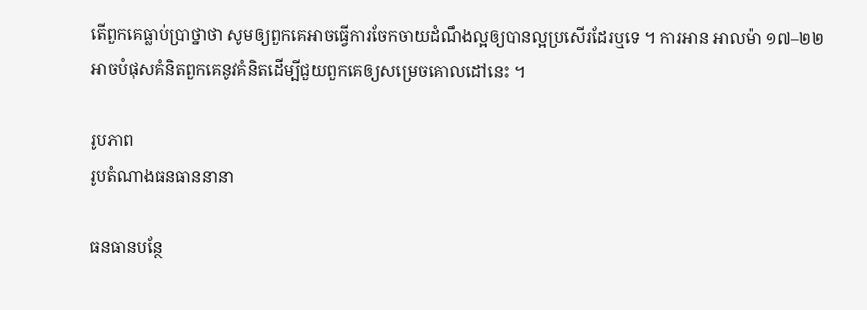តើពួកគេធ្លាប់ប្រាថ្នាថា សូមឲ្យពួកគេអាចធ្វើការចែកចាយដំណឹងល្អឲ្យបានល្អប្រសើរដែរឬទេ ។ ការអាន អាលម៉ា ១៧–២២ អាចបំផុសគំនិតពួកគេនូវគំនិតដើម្បីជួយពួកគេឲ្យសម្រេចគោលដៅនេះ ។

រូបភាព
រូបតំណាងធនធាននានា

ធនធានបន្ថែ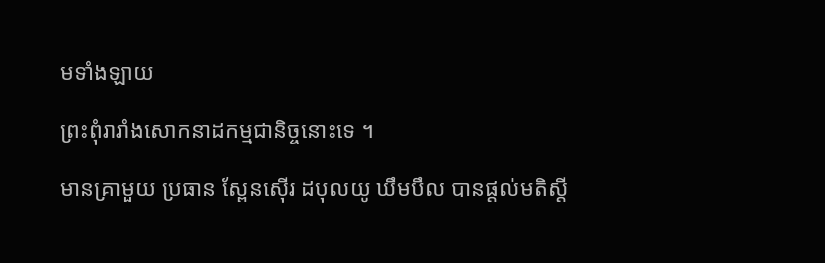មទាំងឡាយ

ព្រះពុំរារាំងសោកនាដកម្មជានិច្ចនោះទេ ។

មានគ្រាមួយ ប្រធាន ស្ពែនស៊ើរ ដបុលយូ ឃឹមបឹល បានផ្ដល់មតិស្ដី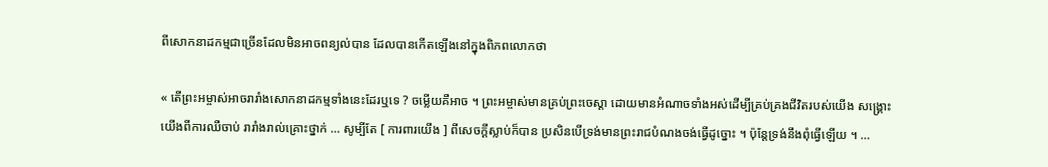ពីសោកនាដកម្មជាច្រើនដែលមិនអាចពន្យល់បាន ដែលបានកើតឡើងនៅក្នុងពិភពលោកថា

« តើព្រះអម្ចាស់អាចរារាំងសោកនាដកម្មទាំងនេះដែរឬទេ ? ចម្លើយគឺអាច ។ ព្រះអម្ចាស់មានគ្រប់ព្រះចេស្ដា ដោយមានអំណាចទាំងអស់ដើម្បីគ្រប់គ្រងជីវិតរបស់យើង សង្គ្រោះយើងពីការឈឺចាប់ រារាំងរាល់គ្រោះថ្នាក់ … សូម្បីតែ [ ការពារយើង ] ពីសេចក្ដីស្លាប់ក៏បាន ប្រសិនបើទ្រង់មានព្រះរាជបំណងចង់ធ្វើដូច្នោះ ។ ប៉ុន្តែទ្រង់នឹងពុំធ្វើឡើយ ។ …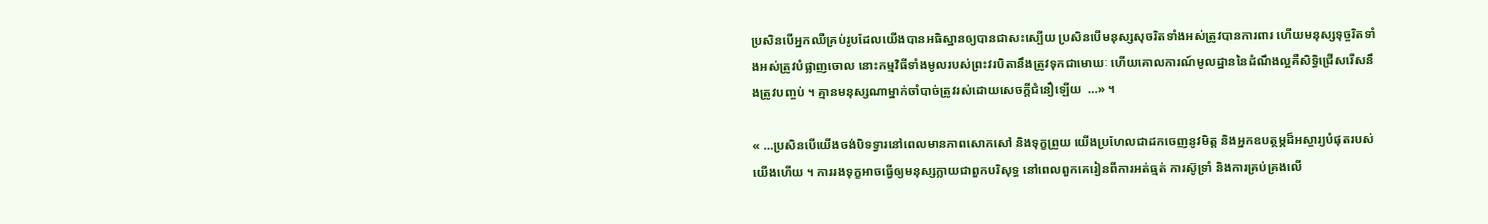ប្រសិនបើអ្នកឈឺគ្រប់រូបដែលយើងបានអធិស្ឋានឲ្យបានជាសះស្បើយ ប្រសិនបើមនុស្សសុចរិតទាំងអស់ត្រូវបានការពារ ហើយមនុស្សទុច្ចរិតទាំងអស់ត្រូវបំផ្លាញចោល នោះកម្មវិធីទាំងមូលរបស់ព្រះវរបិតានឹងត្រូវទុកជាមោឃៈ ហើយគោលការណ៍មូលដ្ឋាននៃដំណឹងល្អគឺសិទ្ធិជ្រើសរើសនឹងត្រូវបញ្ចប់ ។ គ្មានមនុស្សណាម្នាក់ចាំបាច់ត្រូវរស់ដោយសេចក្ដីជំនឿឡើយ  …» ។

« …ប្រសិនបើយើងចង់បិទទ្វារនៅពេលមានភាពសោកសៅ និងទុក្ខព្រួយ យើងប្រហែលជាដកចេញនូវមិត្ត និងអ្នកឧបត្ថម្ភដ៏អស្ចារ្យបំផុតរបស់យើងហើយ ។ ការរងទុក្ខអាចធ្វើឲ្យមនុស្សក្លាយជាពួកបរិសុទ្ធ នៅពេលពួកគេរៀនពីការអត់ធ្មត់ ការស៊ូទ្រាំ និងការគ្រប់គ្រងលើ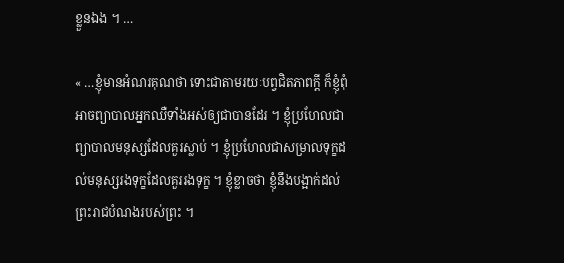ខ្លួនឯង ។ …

« …ខ្ញុំមានអំណរគុណថា ទោះជាតាមរយៈបព្វជិតភាពក្ដី ក៏ខ្ញុំពុំអាចព្យាបាលអ្នកឈឺទាំងអស់ឲ្យជាបានដែរ ។ ខ្ញុំប្រហែលជាព្យាបាលមនុស្សដែលគួរស្លាប់ ។ ខ្ញុំប្រហែលជាសម្រាលទុក្ខដល់មនុស្សរងទុក្ខដែលគួររងទុក្ខ ។ ខ្ញុំខ្លាចថា ខ្ញុំនឹងបង្អាក់ដល់ព្រះរាជបំណងរបស់ព្រះ ។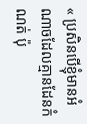« ប្រសិនបើខ្ញុំមានអំណាចដែលគ្មានដែនកំណត់ ប៉ុ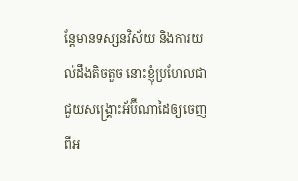ន្តែមានទស្សនវិស័យ និងការយល់ដឹងតិចតួច នោះខ្ញុំប្រហែលជាជួយសង្គ្រោះអ័ប៊ីណាដៃឲ្យចេញពីអ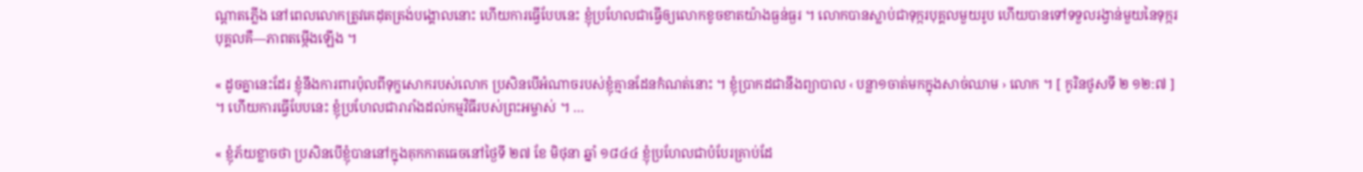ណ្ដាតភ្លើង នៅពេលលោកត្រូវគេដុតត្រង់បង្គោលនោះ ហើយការធ្វើបែបនេះ ខ្ញុំប្រហែលជាធ្វើឲ្យលោកខូចខាតយ៉ាងធ្ងន់ធ្ងរ ។ លោកបានស្លាប់ជាទុក្ករបុគ្គលមួយរូប ហើយបានទៅទទួលរង្វាន់មួយនៃទុក្ករបុគ្គលគឺ—ភាពតម្កើងឡើង ។

« ដូចគ្នានេះដែរ ខ្ញុំនឹងការពារប៉ុលពីទុក្ខសោករបស់លោក ប្រសិនបើអំណាចរបស់ខ្ញុំគ្មានដែនកំណត់នោះ ។ ខ្ញុំប្រាកដជានឹងព្យាបាល ‹ បន្លា១ចាត់មកក្នុងសាច់ឈាម › លោក ។ [ កូរិនថូសទី ២ ១២:៧ ] ។ ហើយការធ្វើបែបនេះ ខ្ញុំប្រហែលជារារាំងដល់កម្មវិធីរបស់ព្រះអម្ចាស់ ។ …

« ខ្ញុំភ័យខ្លាចថា ប្រសិនបើខ្ញុំបាននៅក្នុងគុកកាតធេចនៅថ្ងៃទី ២៧ ខែ មិថុនា ឆ្នាំ ១៨៤៤ ខ្ញុំប្រហែលជាបំបែរគ្រាប់ដែ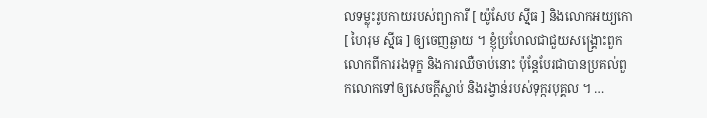លទម្លុះរូបកាយរបស់ព្យាការី [ យ៉ូសែប ស៊្មីធ ] និងលោកអយ្យកោ [ ហៃរុម ស៊្មីធ ] ឲ្យចេញឆ្ងាយ ។ ខ្ញុំប្រហែលជាជួយសង្គ្រោះពួកលោកពីការរងទុក្ខ និងការឈឺចាប់នោះ ប៉ុន្តែបែរជាបានប្រគល់ពួកលោកទៅឲ្យសេចក្ដីស្លាប់ និងរង្វាន់របស់ទុក្ករបុគ្គល ។ …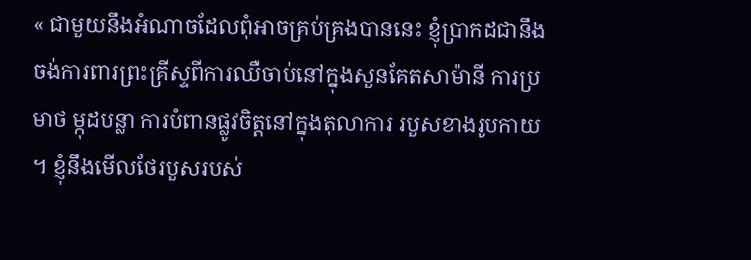« ជាមួយនឹងអំណាចដែលពុំអាចគ្រប់គ្រងបាននេះ ខ្ញុំប្រាកដជានឹងចង់ការពារព្រះគ្រីស្ទពីការឈឺចាប់នៅក្នុងសួនគែតសាម៉ានី ការប្រមាថ ម្កុដបន្លា ការបំពានផ្លូវចិត្តនៅក្នុងតុលាការ របួសខាងរូបកាយ ។ ខ្ញុំនឹងមើលថែរបួសរបស់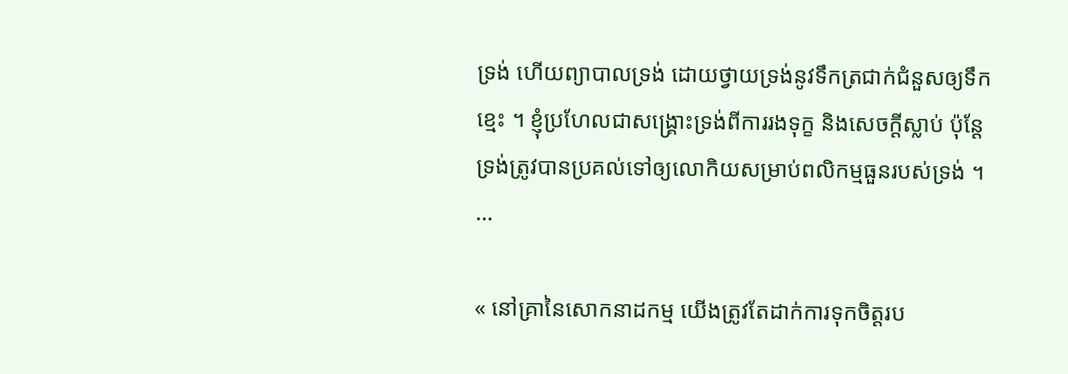ទ្រង់ ហើយព្យាបាលទ្រង់ ដោយថ្វាយទ្រង់នូវទឹកត្រជាក់ជំនួសឲ្យទឹកខ្មេះ ។ ខ្ញុំប្រហែលជាសង្គ្រោះទ្រង់ពីការរងទុក្ខ និងសេចក្ដីស្លាប់ ប៉ុន្តែទ្រង់ត្រូវបានប្រគល់ទៅឲ្យលោកិយសម្រាប់ពលិកម្មធួនរបស់ទ្រង់ ។ …

« នៅគ្រានៃសោកនាដកម្ម យើងត្រូវតែដាក់ការទុកចិត្តរប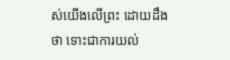ស់យើងលើព្រះ ដោយដឹងថា ទោះជាការយល់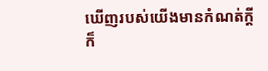ឃើញរបស់យើងមានកំណត់ក្ដី ក៏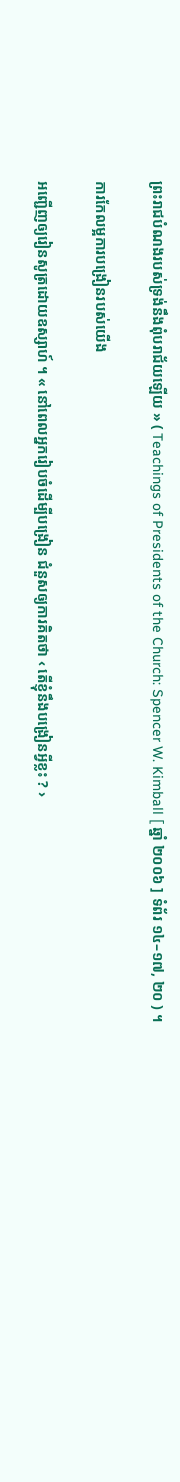ព្រះរាជបំណងរបស់ទ្រង់នឹងពុំបរាជ័យឡើយ » ( Teachings of Presidents of the Church: Spencer W. Kimball [ ឆ្នាំ ២០០៦ ] ទំព័រ ១៤–១៧, ២០ ) ។

ការកែលម្អការបង្រៀនរបស់យើង

អញ្ជើញឲ្យរៀនសូត្រដោយឧស្សាហ៍ ។ « នៅពេលអ្នករៀបចំដើម្បីបង្រៀន ជំនួសឲ្យការគិតថា ‹ តើខ្ញុំនឹងបង្រៀនអ្វីខ្លះ ? ›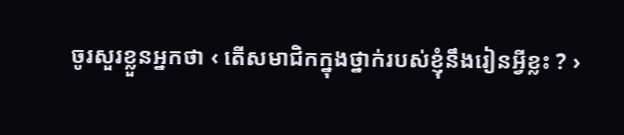ចូរសួរខ្លួនអ្នកថា ‹ តើសមាជិកក្នុងថ្នាក់របស់ខ្ញុំនឹងរៀនអ្វីខ្លះ ? ›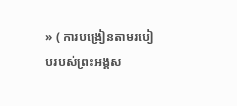» ( ការបង្រៀនតាមរបៀបរបស់ព្រះអង្គស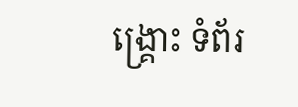ង្គ្រោះ ទំព័រ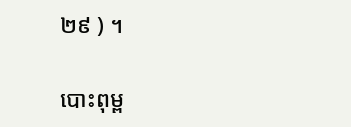២៩ ) ។

បោះពុម្ព